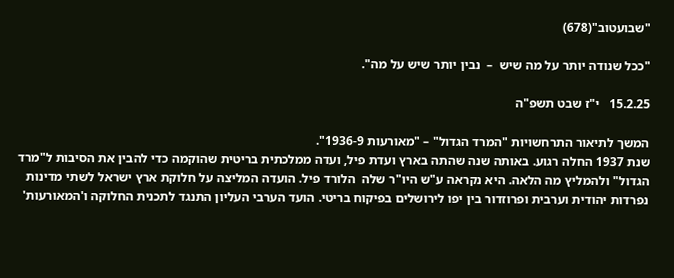"שבועטוב"(678)

"ככל שנודה יותר על מה שיש  –  נבין יותר שיש על מה".

15.2.25   י"ז שבט תשפ"ה

המשך לתיאור התרחשויות "המרד הגדול" – "מאורעות 1936-9".
שנת 1937 החלה רגוע. באותה שנה שהתה בארץ ועדת פיל, ועדה ממלכתית בריטית שהוקמה כדי להבין את הסיבות ל"מרד הגדול" ולהמליץ מה הלאה. היא נקראה ע"ש היו"ר שלה  הלורד פיל. הועדה המליצה על חלוקת ארץ ישראל לשתי מדינות נפרדות יהודית וערבית ופרוזדור בין יפו לירושלים בפיקוח בריטי. הועד הערבי העליון התנגד לתכנית החלוקה ו'המאורעות'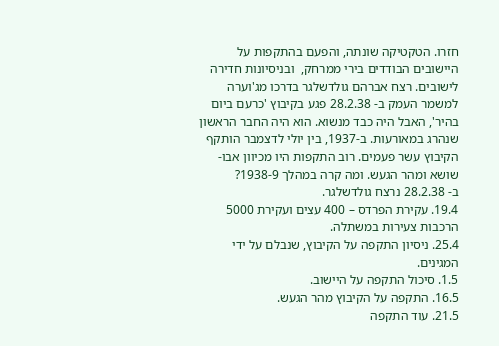חזרו. הטקטיקה שונתה, והפעם בהתקפות על היישובים הבודדים בירי ממרחק,  ובניסיונות חדירה לישובים. רצח אברהם גולדשלגר בדרכו מג'וערה למשמר העמק ב- 28.2.38 פגע בקיבוץ 'כרעם ביום בהיר', האבל היה כבד מנשוא. הוא היה החבר הראשון שנהרג במאורעות. ב-1937, בין יולי לדצמבר הותקף הקיבוץ עשר פעמים. רוב התקפות היו מכיוון אבו-שושא ומהר הגעש. ומה קרה במהלך 1938-9?
ב- 28.2.38 נרצח גולדשלגר.
19.4. עקירת הפרדס – 400 עצים ועקירת 5000 הרכבות צעירות במשתלה.
25.4. ניסיון התקפה על הקיבוץ, שנבלם על ידי המגינים.
1.5. סיכול התקפה על היישוב.
16.5. התקפה על הקיבוץ מהר הגעש.
21.5. עוד התקפה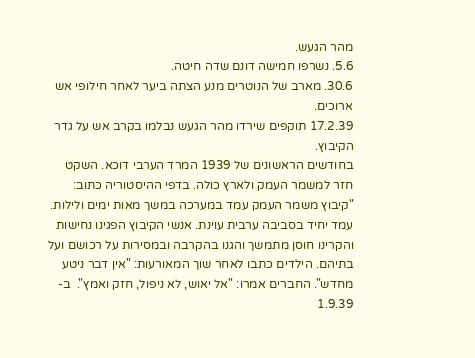מהר הגעש.
5.6. נשרפו חמישה דונם שדה חיטה.
30.6. מארב של הנוטרים מנע הצתה ביער לאחר חילופי אש ארוכים.
17.2.39 תוקפים שירדו מהר הגעש נבלמו בקרב אש על גדר הקיבוץ.
בחודשים הראשונים של 1939 המרד הערבי דוכא. השקט חזר למשמר העמק ולארץ כולה. בדפי ההיסטוריה כתוב: "קיבוץ משמר העמק עמד במערכה במשך מאות ימים ולילות. עמד יחיד בסביבה ערבית עוינת. אנשי הקיבוץ הפגינו נחישות והקרינו חוסן מתמשך והגנו בהקרבה ובמסירות על רכושם ועל בתיהם. הילדים כתבו לאחר שוך המאורעות: "אין דבר ניטע מחדש". החברים אמרו: "אל יאוש, לא ניפול, חזק ואמץ".  ב- 1.9.39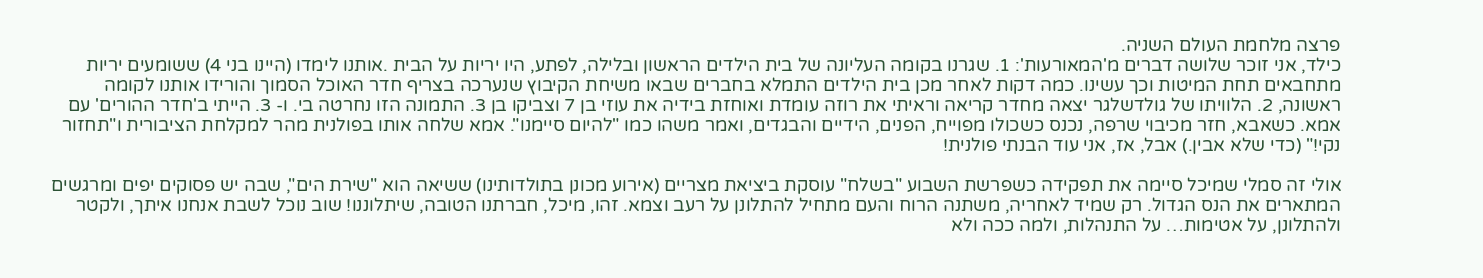פרצה מלחמת העולם השניה.
כילד, אני זוכר שלושה דברים מ'המאורעות': 1. שגרנו בקומה העליונה של בית הילדים הראשון ובלילה, לפתע, היו יריות על הבית .אותנו לימדו (היינו בני 4) ששומעים יריות מתחבאים תחת המיטות וכך עשינו. כמה דקות לאחר מכן בית הילדים התמלא בחברים שבאו משיחת הקיבוץ שנערכה בצריף חדר האוכל הסמוך והורידו אותנו לקומה ראשונה, 2. הלוויתו של גולדשלגר יצאה מחדר קריאה וראיתי את רוזה עומדת ואוחזת בידיה את עוזי בן 7 וצביקו בן 3. התמונה הזו נחרטה בי. ו- 3. הייתי ב'חדר ההורים' עם אמא. כשאבא, חזר מכיבוי שרפה, נכנס כשכולו מפוייח, הפנים, הידיים והבגדים, ואמר משהו כמו "להיום סיימנו". אמא שלחה אותו בפולנית מהר למקלחת הציבורית ו"תחזור נקי!" (כדי שלא אבין.) אבל, אז, אני עוד הבנתי פולנית!

אולי זה סמלי שמיכל סיימה את תפקידה כשפרשת השבוע "בשלח" עוסקת ביציאת מצריים (אירוע מכונן בתולדותינו) ששיאה הוא "שירת הים", שבה יש פסוקים יפים ומרגשים המתארים את הנס הגדול. רק שמיד לאחריה, משתנה הרוח והעם מתחיל להתלונן על רעב וצמא. זהו, מיכל, חברתנו הטובה, שיתלוננו! שוב נוכל לשבת אנחנו איתך, ולקטר ולהתלונן, על אטימות… על התנהלות, ולמה ככה ולא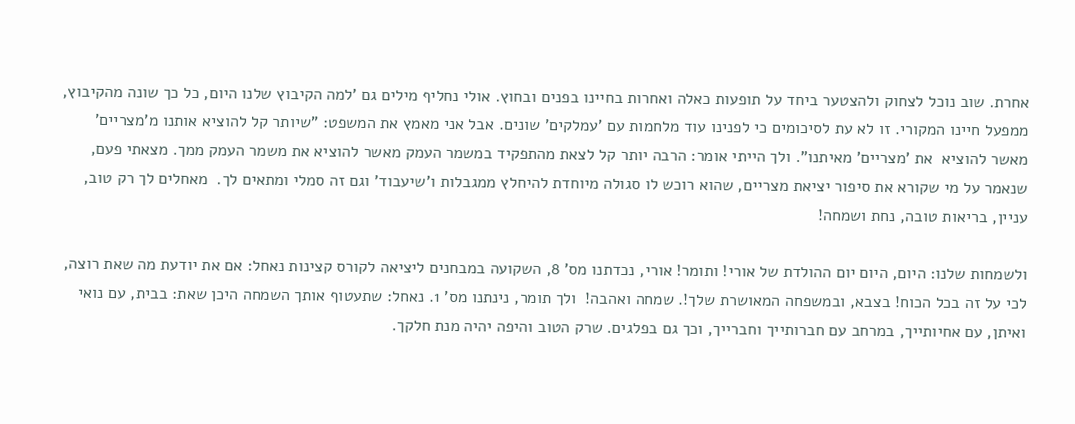אחרת. שוב נוכל לצחוק ולהצטער ביחד על תופעות כאלה ואחרות בחיינו בפנים ובחוץ. אולי נחליף מילים גם 'למה הקיבוץ שלנו היום, כל כך שונה מהקיבוץ, ממפעל חיינו המקורי. זו לא עת לסיכומים כי לפנינו עוד מלחמות עם 'עמלקים' שונים. אבל אני מאמץ את המשפט: "שיותר קל להוציא אותנו מ'מצריים' מאשר להוציא  את 'מצריים' מאיתנו". ולך הייתי אומר: הרבה יותר קל לצאת מהתפקיד במשמר העמק מאשר להוציא את משמר העמק ממך. מצאתי פעם, שנאמר על מי שקורא את סיפור יציאת מצריים, שהוא רוכש לו סגולה מיוחדת להיחלץ ממגבלות ו'שיעבוד' וגם זה סמלי ומתאים לך.  מאחלים לך רק טוב, עניין, בריאות טובה, נחת ושמחה!

ולשמחות שלנו: היום, היום יום ההולדת של אורי! ותומר! אורי, נכדתנו מס' 8, השקועה במבחנים ליציאה לקורס קצינות נאחל: אם את יודעת מה שאת רוצה, לכי על זה בכל הכוח! בצבא, ובמשפחה המאושרת שלך!. שמחה ואהבה!  ולך תומר, נינתנו מס' 1. נאחל: שתעטוף אותך השמחה היכן שאת: בבית, עם נואי ואיתן, עם אחיותייך, במרחב עם חברותייך וחברייך, וכך גם בפלגים. שרק הטוב והיפה יהיה מנת חלקך.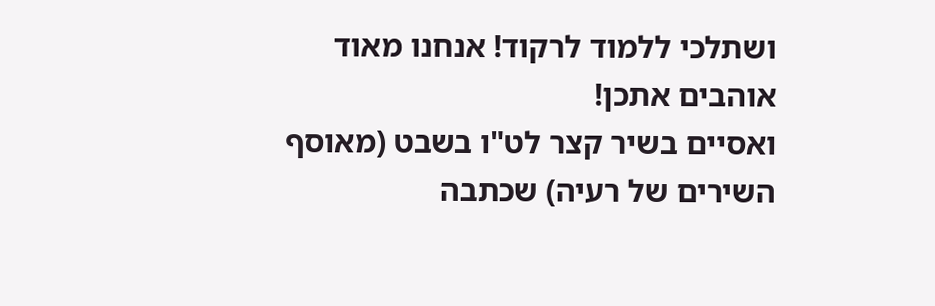ושתלכי ללמוד לרקוד! אנחנו מאוד אוהבים אתכן!
ואסיים בשיר קצר לט"ו בשבט (מאוסף השירים של רעיה) שכתבה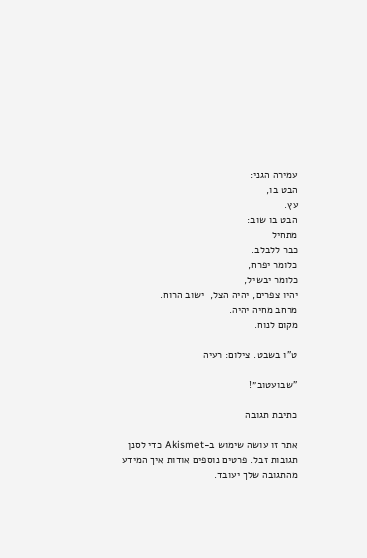עמירה הגני:
הבט בו,
עץ.
הבט בו שוב:
מתחיל
כבר ללבלב.
כלומר יפרח,
כלומר יבשיל,
יהיו צפרים, יהיה הצל,  ישוב הרוח.
מרחב מחיה יהיה.
מקום לנוח.

ט"ו בשבט. צילום: רעיה

"שבועטוב״!

כתיבת תגובה

אתר זו עושה שימוש ב-Akismet כדי לסנן תגובות זבל. פרטים נוספים אודות איך המידע מהתגובה שלך יעובד.